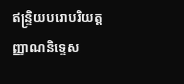ឥន្ទ្រិយបរោបរិយត្តញ្ញាណនិទ្ទេស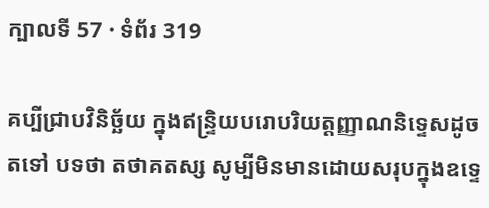ក្បាលទី 57 · ទំព័រ 319

គប្បីជ្រាបវិនិច្ឆ័យ ក្នុងឥន្ទ្រិយបរោបរិយត្តញ្ញាណនិទ្ទេសដូចតទៅ បទថា តថាគតស្ស សូម្បីមិនមានដោយសរុបក្នុងឧទ្ទេ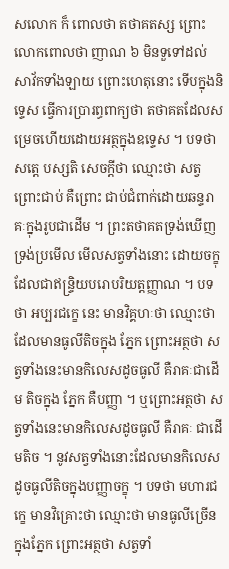សលោក ក៏ ពោលថា តថាគតស្ស ព្រោះលោកពោលថា ញាណ ៦ មិនទួទៅដល់ សាវ័កទាំងឡាយ ព្រោះហេតុនោះ ទើបក្នុងនិទ្ទេស ធ្វើការប្រារព្ធពាក្យថា តថាគតដែលសម្រេចហើយដោយអត្ថក្នុងឧទ្ទេស ។ បទថា សត្តេ បស្សតិ សេចក្តីថា ឈ្មោះថា សត្វ ព្រោះជាប់ គឺព្រោះ ជាប់ជំពាក់ដោយឆន្ទរាគៈក្នុងរូបជាដើម ។ ព្រះតថាគតទ្រង់ឃើញ ទ្រង់ប្រមើល មើលសត្វទាំងនោះ ដោយចក្ខុដែលជាឥន្ទ្រិយបរោបរិយត្តញ្ញាណ ។ បទថា អប្បរជក្ខេ នេះ មានវិគ្គហៈថា ឈ្មោះថា ដែលមានធូលីតិចក្នុង ភ្នែក ព្រោះអត្ថថា សត្វទាំងនេះមានកិលេសដូចធូលី គឺរាគៈជាដើម តិចក្នុង ភ្នែក គឺបញ្ញា ។ ឬព្រោះអត្ថថា សត្វទាំងនេះមានកិលេសដូចធូលី គឺរាគៈ ជាដើមតិច ។ នូវសត្វទាំងនោះដែលមានកិលេសដូចធូលីតិចក្នុងបញ្ញាចក្ខុ ។ បទថា មហារជក្ខេ មានវិគ្រោះថា ឈ្មោះថា មានធូលីច្រើនក្នុងភ្នែក ព្រោះអត្ថថា សត្វទាំ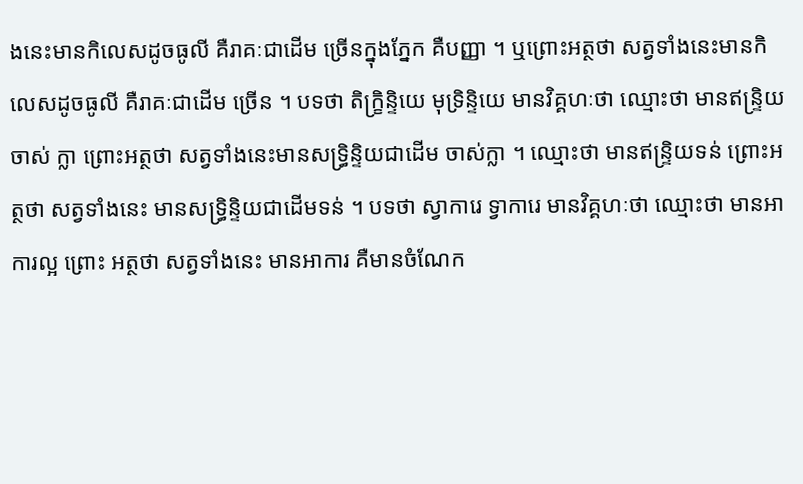ងនេះមានកិលេសដូចធូលី គឺរាគៈជាដើម ច្រើនក្នុងភ្នែក គឺបញ្ញា ។ ឬព្រោះអត្ថថា សត្វទាំងនេះមានកិលេសដូចធូលី គឺរាគៈជាដើម ច្រើន ។ បទថា តិក្ខ្រិន្ទិយេ មុទ្រិន្ទិយេ មានវិគ្គហៈថា ឈ្មោះថា មានឥន្ទ្រិយចាស់ ក្លា ព្រោះអត្ថថា សត្វទាំងនេះមានសទ្ធ្រិន្ទិយជាដើម ចាស់ក្លា ។ ឈ្មោះថា មានឥន្ទ្រិយទន់ ព្រោះអត្ថថា សត្វទាំងនេះ មានសទ្ធ្រិន្ទិយជាដើមទន់ ។ បទថា ស្វាការេ ទ្វាការេ មានវិគ្គហៈថា ឈ្មោះថា មានអាការល្អ ព្រោះ អត្ថថា សត្វទាំងនេះ មានអាការ គឺមានចំណែក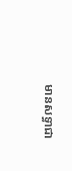មានសទ្ធាជា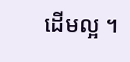ដើមល្អ ។